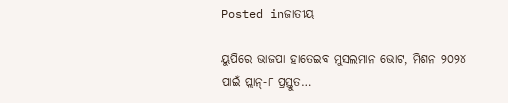Posted inଜାତୀୟ

ୟୁପିରେ ଭାଜପା ହାତେଇବ ମୁସଲମାନ ଭୋଟ, ମିଶନ ୨୦୨୪ ପାଇଁ ପ୍ଲାନ୍‌-୮ ପ୍ରସ୍ତୁତ…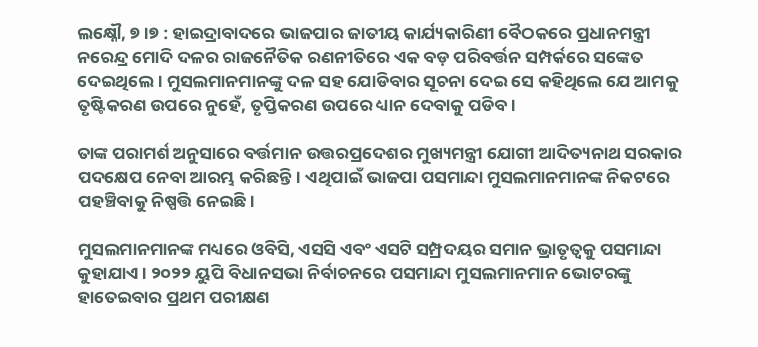ଲକ୍ଷ୍ନୌ, ୭।୭ : ହାଇଦ୍ରାବାଦରେ ଭାଜପାର ଜାତୀୟ କାର୍ଯ୍ୟକାରିଣୀ ବୈଠକରେ ପ୍ରଧାନମନ୍ତ୍ରୀ ନରେନ୍ଦ୍ର ମୋଦି ଦଳର ରାଜନୈତିକ ରଣନୀତିରେ ଏକ ବଡ଼ ପରିବର୍ତ୍ତନ ସମ୍ପର୍କରେ ସଙ୍କେତ ଦେଇଥିଲେ। ମୁସଲମାନମାନଙ୍କୁ ଦଳ ସହ ଯୋଡିବାର ସୂଚନା ଦେଇ ସେ କହିଥିଲେ ଯେ ଆମକୁ ତୃଷ୍ଟିକରଣ ଉପରେ ନୁହେଁ, ତୃପ୍ତିକରଣ ଉପରେ ଧ୍ୟାନ ଦେବାକୁ ପଡିବ।

ତାଙ୍କ ପରାମର୍ଶ ଅନୁସାରେ ବର୍ତ୍ତମାନ ଉତ୍ତରପ୍ରଦେଶର ମୁଖ୍ୟମନ୍ତ୍ରୀ ଯୋଗୀ ଆଦିତ୍ୟନାଥ ସରକାର ପଦକ୍ଷେପ ନେବା ଆରମ୍ଭ କରିଛନ୍ତି। ଏଥିପାଇଁ ଭାଜପା ପସମାନ୍ଦା ମୁସଲମାନମାନଙ୍କ ନିକଟରେ ପହଞ୍ଚିବାକୁ ନିଷ୍ପତ୍ତି ନେଇଛି।

ମୁସଲମାନମାନଙ୍କ ମଧ୍ୟରେ ଓବିସି, ଏସସି ଏବଂ ଏସଟି ସମ୍ପ୍ରଦୟର ସମାନ ଭ୍ରାତୃତ୍ୱକୁ ପସମାନ୍ଦା କୁହାଯାଏ। ୨୦୨୨ ୟୁପି ବିଧାନସଭା ନିର୍ବାଚନରେ ପସମାନ୍ଦା ମୁସଲମାନମାନ ଭୋଟରଙ୍କୁ ହାତେଇବାର ପ୍ରଥମ ପରୀକ୍ଷଣ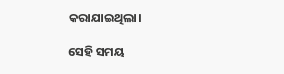କରାଯାଇଥିଲା।

ସେହି ସମୟ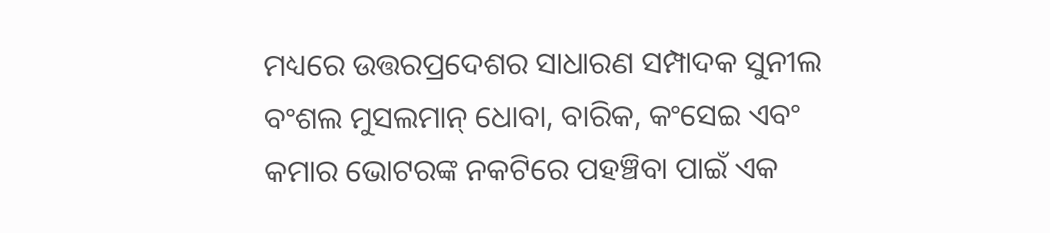ମଧ୍ୟରେ ଉତ୍ତରପ୍ରଦେଶର ସାଧାରଣ ସମ୍ପାଦକ ସୁନୀଲ ବଂଶଲ ମୁସଲମାନ୍‌ ଧୋବା, ବାରିକ, କଂସେଇ ଏବଂ କମାର ଭୋଟରଙ୍କ ନକଟିରେ ପହଞ୍ଚିବା ପାଇଁ ଏକ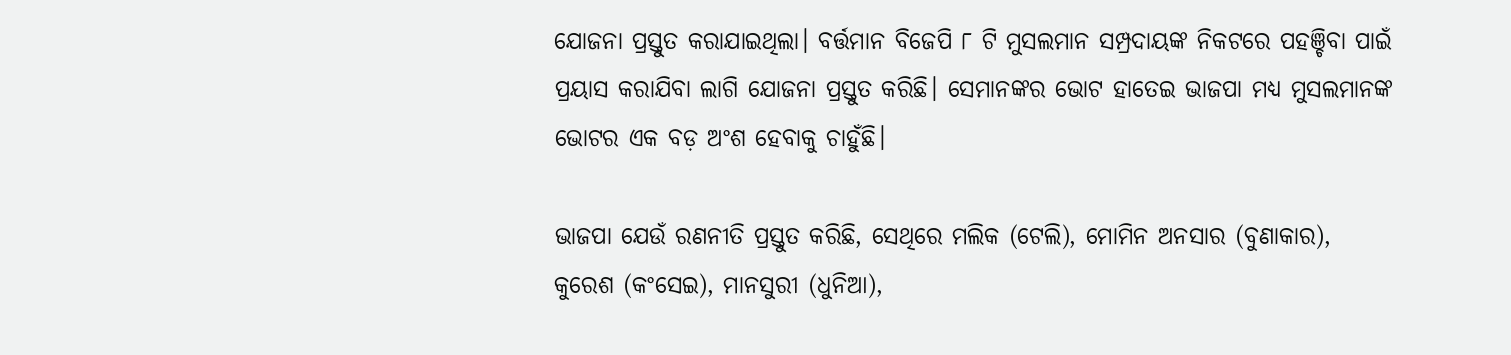ଯୋଜନା ପ୍ରସ୍ତୁତ କରାଯାଇଥିଲା। ବର୍ତ୍ତମାନ ବିଜେପି ୮ ଟି ମୁସଲମାନ ସମ୍ପ୍ରଦାୟଙ୍କ ନିକଟରେ ପହଞ୍ଚିବା ପାଇଁ ପ୍ରୟାସ କରାଯିବା ଲାଗି ଯୋଜନା ପ୍ରସ୍ତୁତ କରିଛି। ସେମାନଙ୍କର ଭୋଟ ହାତେଇ ଭାଜପା ମଧ୍ୟ ମୁସଲମାନଙ୍କ ଭୋଟର ଏକ ବଡ଼ ଅଂଶ ହେବାକୁ ଚାହୁଁଛି।

ଭାଜପା ଯେଉଁ ରଣନୀତି ପ୍ରସ୍ତୁତ କରିଛି, ସେଥିରେ ମଲିକ (ଟେଲି), ମୋମିନ ଅନସାର (ବୁଣାକାର), କୁରେଶ (କଂସେଇ), ମାନସୁରୀ (ଧୁନିଆ),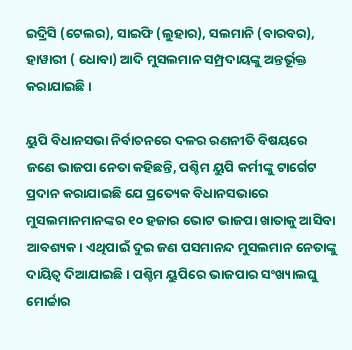ଇଦ୍ରିସି (ଟେଲର), ସାଇଫି (ଲୁହାର), ସଲମାନି (ବାରବର), ହାୱାରୀ ( ଧୋବା) ଆଦି ମୁସଲମାନ ସମ୍ପ୍ରଦାୟଙ୍କୁ ଅନ୍ତର୍ଭୂକ୍ତ କରାଯାଇଛି ।

ୟୁପି ବିଧାନସଭା ନିର୍ବାଚନରେ ଦଳର ରଣନୀତି ବିଷୟରେ ଜଣେ ଭାଜପା ନେତା କହିଛନ୍ତି, ପଶ୍ଚିମ ୟୁପି କର୍ମୀଙ୍କୁ ଟାର୍ଗେଟ ପ୍ରଦାନ କରାଯାଇଛି ଯେ ପ୍ରତ୍ୟେକ ବିଧାନସଭାରେ ମୁସଲମାନମାନଙ୍କର ୧୦ ହଜାର ଭୋଟ ଭାଜପା ଖାତାକୁ ଆସିବା ଆବଶ୍ୟକ। ଏଥିପାଇଁ ଦୁଇ ଜଣ ପସମାନନ୍ଦ ମୁସଲମାନ ନେତାଙ୍କୁ ଦାୟିତ୍ୱ ଦିଆଯାଇଛି। ପଶ୍ଚିମ ୟୁପିରେ ଭାଜପାର ସଂଖ୍ୟାଲଘୁ ମୋର୍ଚ୍ଚାର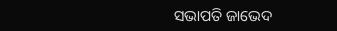ସଭାପତି ଜାଭେଦ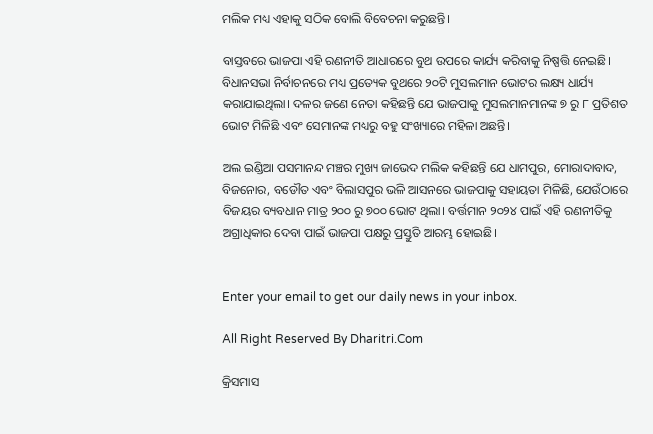ମଲିକ ମଧ୍ୟ ଏହାକୁ ସଠିକ ବୋଲି ବିବେଚନା କରୁଛନ୍ତି।

ବାସ୍ତବରେ ଭାଜପା ଏହି ରଣନୀତି ଆଧାରରେ ବୁଥ ଉପରେ କାର୍ଯ୍ୟ କରିବାକୁ ନିଷ୍ପତ୍ତି ନେଇଛି। ବିଧାନସଭା ନିର୍ବାଚନରେ ମଧ୍ୟ ପ୍ରତ୍ୟେକ ବୁଥରେ ୨୦ଟି ମୁସଲମାନ ଭୋଟର ଲକ୍ଷ୍ୟ ଧାର୍ଯ୍ୟ କରାଯାଇଥିଲା। ଦଳର ଜଣେ ନେତା କହିଛନ୍ତି ଯେ ଭାଜପାକୁ ମୁସଲମାନମାନଙ୍କ ୭ ରୁ ୮ ପ୍ରତିଶତ ଭୋଟ ମିଳିଛି ଏବଂ ସେମାନଙ୍କ ମଧ୍ୟରୁ ବହୁ ସଂଖ୍ୟାରେ ମହିଳା ଅଛନ୍ତି।

ଅଲ ଇଣ୍ଡିଆ ପସମାନନ୍ଦ ମଞ୍ଚର ମୁଖ୍ୟ ଜାଭେଦ ମଲିକ କହିଛନ୍ତି ଯେ ଧାମପୁର, ମୋରାଦାବାଦ, ବିଜନୋର, ବଡୌତ ଏବଂ ବିଲାସପୁର ଭଳି ଆସନରେ ଭାଜପାକୁ ସହାୟତା ମିଳିଛି, ଯେଉଁଠାରେ ବିଜୟର ବ୍ୟବଧାନ ମାତ୍ର ୨୦୦ ରୁ ୭୦୦ ଭୋଟ ଥିଲା। ବର୍ତ୍ତମାନ ୨୦୨୪ ପାଇଁ ଏହି ରଣନୀତିକୁ ଅଗ୍ରାଧିକାର ଦେବା ପାଇଁ ଭାଜପା ପକ୍ଷରୁ ପ୍ରସ୍ତୁତି ଆରମ୍ଭ ହୋଇଛି।


Enter your email to get our daily news in your inbox.

All Right Reserved By Dharitri.Com

କ୍ରିସମାସ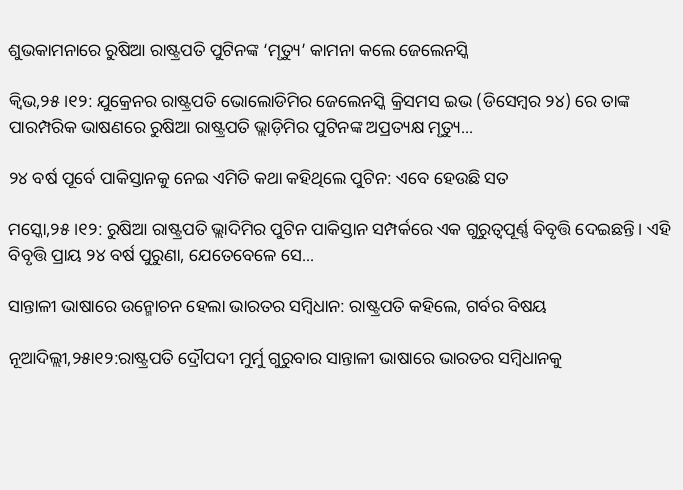ଶୁଭକାମନାରେ ରୁଷିଆ ରାଷ୍ଟ୍ରପତି ପୁଟିନଙ୍କ ‘ମୃତ୍ୟୁ’ କାମନା କଲେ ଜେଲେନସ୍କି

କ୍ୱିଭ,୨୫।୧୨: ଯୁକ୍ରେନର ରାଷ୍ଟ୍ରପତି ଭୋଲୋଡିମିର ଜେଲେନସ୍କି କ୍ରିସମସ ଇଭ (ଡିସେମ୍ବର ୨୪) ରେ ତାଙ୍କ ପାରମ୍ପରିକ ଭାଷଣରେ ରୁଷିଆ ରାଷ୍ଟ୍ରପତି ଭ୍ଲାଡ଼ିମିର ପୁଟିନଙ୍କ ଅପ୍ରତ୍ୟକ୍ଷ ମୃତ୍ୟୁ...

୨୪ ବର୍ଷ ପୂର୍ବେ ପାକିସ୍ତାନକୁ ନେଇ ଏମିତି କଥା କହିଥିଲେ ପୁଟିନ: ଏବେ ହେଉଛି ସତ

ମସ୍କୋ,୨୫।୧୨: ରୁଷିଆ ରାଷ୍ଟ୍ରପତି ଭ୍ଲାଦିମିର ପୁଟିନ ପାକିସ୍ତାନ ସମ୍ପର୍କରେ ଏକ ଗୁରୁତ୍ୱପୂର୍ଣ୍ଣ ବିବୃତ୍ତି ଦେଇଛନ୍ତି। ଏହି ବିବୃତ୍ତି ପ୍ରାୟ ୨୪ ବର୍ଷ ପୁରୁଣା, ଯେତେବେଳେ ସେ...

ସାନ୍ତାଳୀ ଭାଷାରେ ଉନ୍ମୋଚନ ହେଲା ଭାରତର ସମ୍ବିଧାନ: ରାଷ୍ଟ୍ରପତି କହିଲେ, ଗର୍ବର ବିଷୟ

ନୂଆଦିଲ୍ଲୀ,୨୫ା୧୨:ରାଷ୍ଟ୍ରପତି ଦ୍ରୌପଦୀ ମୁର୍ମୁ ଗୁରୁବାର ସାନ୍ତାଳୀ ଭାଷାରେ ଭାରତର ସମ୍ବିଧାନକୁ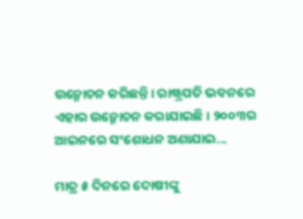ଉନ୍ମୋଚନ କରିଛନ୍ତି। ରାଷ୍ଟ୍ରପତି ଭବନରେ ଏହାର ଉନ୍ମୋଚନ କରାଯାଇଛି। ୨୦୦୩ର ଆଇନରେ ସଂଶୋଧନ ଅଣାଯାଇ...

ମାତ୍ର ୫ ଦିନରେ ଦୋଷୀଙ୍କୁ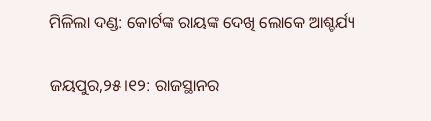ମିଳିଲା ଦଣ୍ଡ: କୋର୍ଟଙ୍କ ରାୟଙ୍କ ଦେଖି ଲୋକେ ଆଶ୍ଚର୍ଯ୍ୟ

ଜୟପୁର,୨୫।୧୨: ରାଜସ୍ଥାନର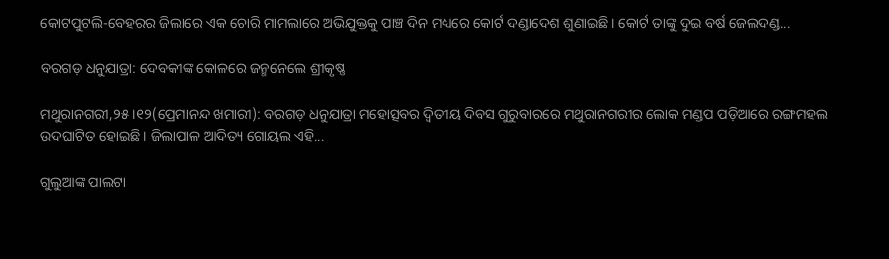କୋଟପୁଟଲି-ବେହରର ଜିଲାରେ ଏକ ଚୋରି ମାମଲାରେ ଅଭିଯୁକ୍ତକୁ ପାଞ୍ଚ ଦିନ ମଧ୍ୟରେ କୋର୍ଟ ଦଣ୍ଡାଦେଶ ଶୁଣାଇଛି। କୋର୍ଟ ତାଙ୍କୁ ଦୁଇ ବର୍ଷ ଜେଲଦଣ୍ଡ...

ବରଗଡ଼ ଧନୁଯାତ୍ରା: ଦେବକୀଙ୍କ କୋଳରେ ଜନ୍ମନେଲେ ଶ୍ରୀକୃଷ୍ଣ

ମଥୁରାନଗରୀ,୨୫।୧୨(ପ୍ରେମାନନ୍ଦ ଖମାରୀ): ବରଗଡ଼ ଧନୁଯାତ୍ରା ମହୋତ୍ସବର ଦ୍ୱିତୀୟ ଦିବସ ଗୁରୁବାରରେ ମଥୁରାନଗରୀର ଲୋକ ମଣ୍ଡପ ପଡ଼ିଆରେ ରଙ୍ଗମହଲ ଉଦଘାଟିତ ହୋଇଛି। ଜିଲାପାଳ ଆଦିତ୍ୟ ଗୋୟଲ ଏହି...

ଗୁଲୁଆଙ୍କ ପାଲଟା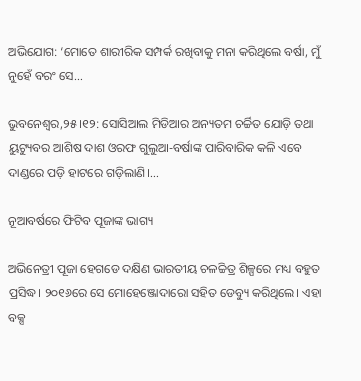ଅଭିଯୋଗ: ‘ମୋତେ ଶାରୀରିକ ସମ୍ପର୍କ ରଖିବାକୁ ମନା କରିଥିଲେ ବର୍ଷା, ମୁଁ ନୁହେଁ ବରଂ ସେ…

ଭୁବନେଶ୍ୱର,୨୫।୧୨: ସୋସିଆଲ ମିଡିଆର ଅନ୍ୟତମ ଚର୍ଚ୍ଚିତ ଯୋଡ଼ି ତଥା ୟୁଟ୍ୟୁବର ଆଶିଷ ଦାଶ ଓରଫ ଗୁଲୁଆ-ବର୍ଷାଙ୍କ ପାରିବାରିକ କଳି ଏବେ ଦାଣ୍ଡରେ ପଡ଼ି ହାଟରେ ଗଡ଼ିଲାଣି।...

ନୂଆବର୍ଷରେ ଫିଟିବ ପୂଜାଙ୍କ ଭାଗ୍ୟ

ଅଭିନେତ୍ରୀ ପୂଜା ହେଗଡେ ଦକ୍ଷିଣ ଭାରତୀୟ ଚଳଚ୍ଚିତ୍ର ଶିଳ୍ପରେ ମଧ୍ୟ ବହୁତ ପ୍ରସିଦ୍ଧ। ୨୦୧୬ରେ ସେ ମୋହେଞ୍ଜୋଦାରୋ ସହିତ ଡେବ୍ୟୁ କରିଥିଲେ। ଏହା ବକ୍ସ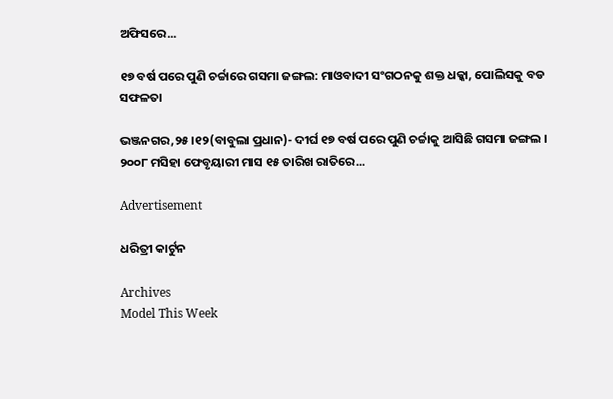ଅଫିସରେ...

୧୭ ବର୍ଷ ପରେ ପୁଣି ଚର୍ଚ୍ଚାରେ ଗସମା ଜଙ୍ଗଲ: ମାଓବାଦୀ ସଂଗଠନକୁ ଶକ୍ତ ଧକ୍କା, ପୋଲିସକୁ ବଡ ସଫଳତା

ଭଞ୍ଜନଗର,୨୫।୧୨(ବାବୁଲା ପ୍ରଧାନ)- ଦୀର୍ଘ ୧୭ ବର୍ଷ ପରେ ପୁଣି ଚର୍ଚ୍ଚାକୁ ଆସିଛି ଗସମା ଜଙ୍ଗଲ । ୨୦୦୮ ମସିହା ଫେବୃୟାରୀ ମାସ ୧୫ ତାରିଖ ରାତିରେ...

Advertisement

ଧରିତ୍ରୀ କାର୍ଟୁନ

Archives
Model This Week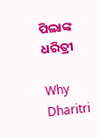ପିଲାଙ୍କ ଧରିତ୍ରୀ

Why Dharitri